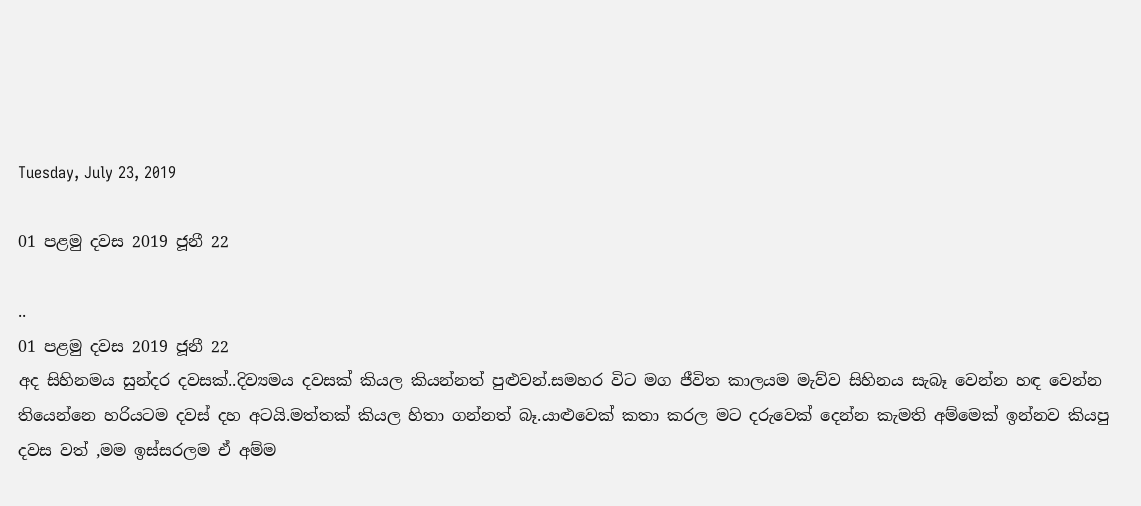Tuesday, July 23, 2019

01 පළමු දවස 2019 ජූනී 22

..
01 පළමු දවස 2019 ජූනී 22
අද සිහිනමය සුන්දර දවසක්..දිව්‍යමය දවසක් කියල කියන්නත් පුළුවන්.සමහර විට මග ජීවිත කාලයම මැව්ව සිහිනය සැබෑ වෙන්න හඳ වෙන්න තියෙන්නෙ හරියටම දවස් දහ අටයි.මත්තක් කියල හිතා ගන්නත් බෑ.යාළුවෙක් කතා කරල මට දරුවෙක් දෙන්න කැමති අම්මෙක් ඉන්නව කියපු දවස වත් ,මම ඉස්සරලම ඒ අම්ම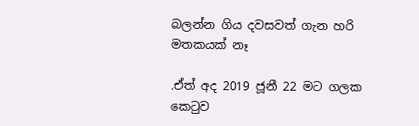බලන්න ගිය දවසවත් ගැන හරි මතකයක් නෑ

.ඒත් අද 2019 ජූනී 22 මට ගලක කෙටුව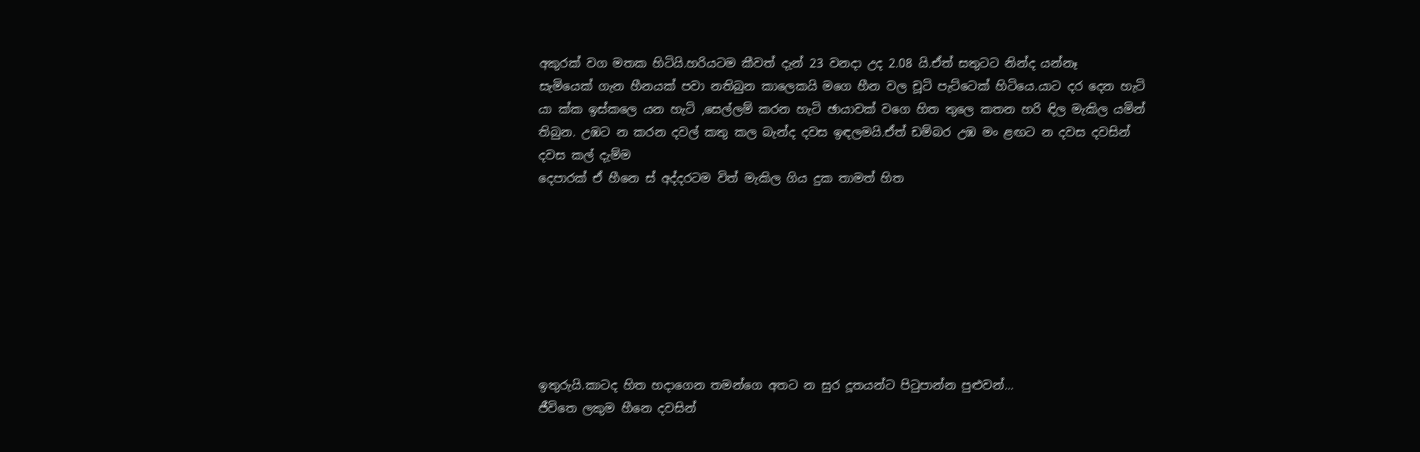අකුරක් වග මතක හිටියි.හරියටම කීවත් දැන් 23 වනදා උද 2.08 යි.ඒත් සතුටට නින්ද යන්නෑ
සැමියෙක් ගැන හීනයක් පවා නතිබුන කාලෙකයි මගෙ හීන වල චූටි පැට්ටෙක් හිටියෙ.යාට දර දෙන හැටි යා ක්ක ඉස්කලෙ යන හැටි ,සෙල්ලම් කරන හැටි ඡායාවක් වගෙ හිත තුලෙ කතන හරි ඳිල මැකිල යමින් තිබුන. උඹට න කරන දවල් කතු කල බැන්ද දවස ඉඳලමයි.ඒත් ඩම්බර උඹ මං ළඟට න දවස දවසින් දවස කල් දැම්ම
දෙපාරක් ඒ හීනෙ ස් අද්දරටම විත් මැකිල ගිය දුක තාමත් හිත








ඉතුරුයි.කාටද හිත හදාගෙන තමන්ගෙ අතට න සුර දූතයන්ට පිටුපාන්න පුළුවන්...
ජීවිතෙ ලකුම හීනෙ දවසින්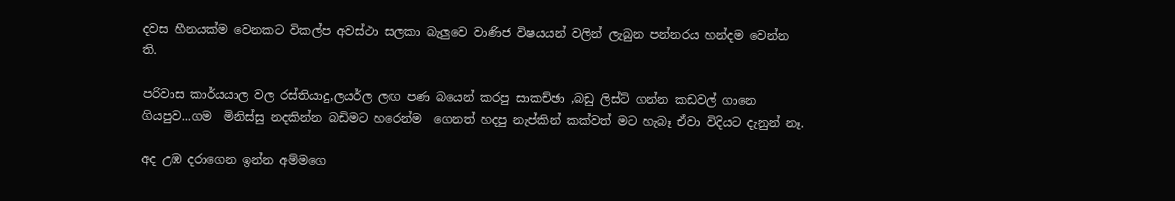දවස හීනයක්ම වෙනකට විකල්ප අවස්ථා සලකා බැලුවෙ වාණිජ විෂයයන් වලින් ලැබුන පන්නරය හන්දම වෙන්න ති.

පරිවාස කාර්යයාල වල රස්තියාදු,ලයර්ල ලඟ පණ බයෙන් කරපු සාකච්ඡා ,බඩු ලිස්ට් ගන්න කඩවල් ගානෙ ගියපුව...ගම  මිනිස්සු නදකින්න බඩිමට හරෙන්ම  ගෙනත් හදපු නැප්කින් කක්වත් මට හැබෑ ඒවා විදියට දැනුන් නෑ.

අද උඹ දරාගෙන ඉන්න අම්මගෙ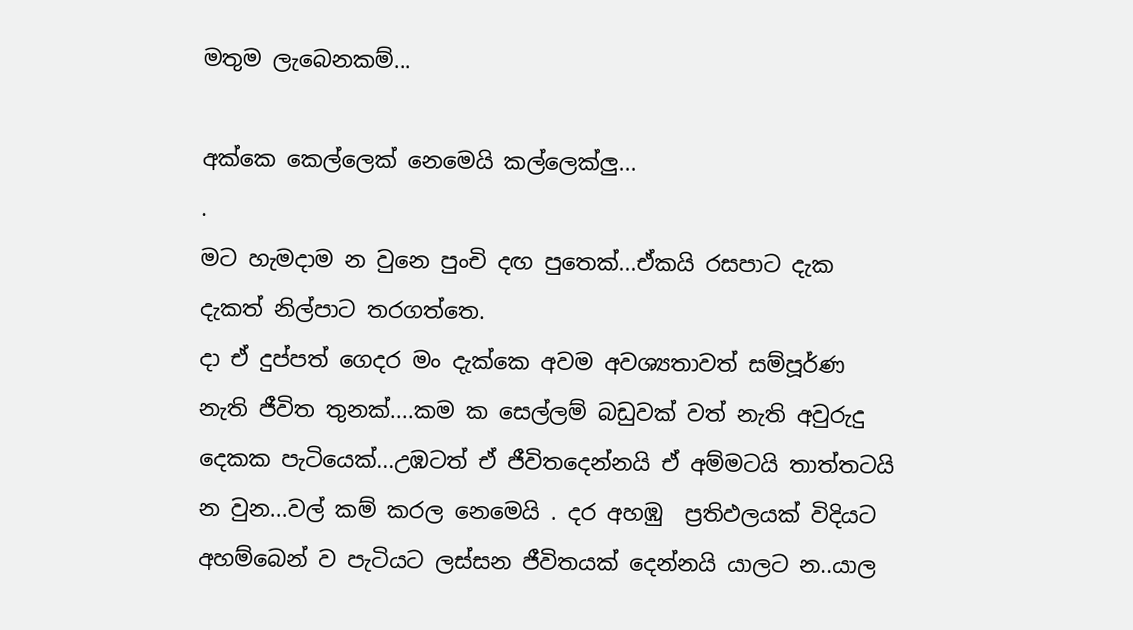මතුම ලැබෙනකම්...

අක්කෙ කෙල්ලෙක් නෙමෙයි කල්ලෙක්ලු...
.
මට හැමදාම න වුනෙ පුංචි දඟ පුතෙක්...ඒකයි රසපාට දැක දැකත් නිල්පාට තරගත්තෙ.
දා ඒ දුප්පත් ගෙදර මං දැක්කෙ අවම අවශ්‍යතාවත් සම්පූර්ණ නැති ජීවිත තුනක්....කම ක සෙල්ලම් බඩුවක් වත් නැති අවුරුදු දෙකක පැටියෙක්...උඹටත් ඒ ජීවිතදෙන්නයි ඒ අම්මටයි තාත්තටයි න වුන...වල් කම් කරල නෙමෙයි . දර අහඹු  ප්‍රතිඵලයක් විදියට අහම්බෙන් ව පැටියට ලස්සන ජීවිතයක් දෙන්නයි යාලට න..යාල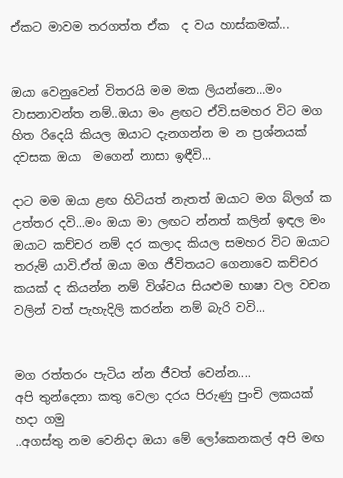ඒකට මාවම තරගත්ත ඒක  ද වය හාස්කමක්...


ඔයා වෙනුවෙන් විතරයි මම මක ලියන්නෙ...මං වාසනාවන්ත නම්..ඔයා මං ළඟට ඒවි.සමහර විට මග හිත රිදෙයි කියල ඔයාට දැනගන්න ම න ප්‍රශ්නයක් දවසක ඔයා  මගෙන් නාසා ඉඳීවි...

දාට මම ඔයා ළඟ හිටියත් නැතත් ඔයාට මග බ්ලග් ක උත්තර දවි...මං ඔයා මා ලඟට න්නත් කලින් ඉඳල මං ඔයාට කච්චර නම් දර කලාද කියල සමහර විට ඔයාට තරුම් යාවි.ඒත් ඔයා මග ජීවිතයට ගෙනාවෙ කච්චර කයක් ද කියන්න නම් විශ්වය සියළුම භාෂා වල වචන වලින් වත් පැහැදිලි කරන්න නම් බැරි වවි...


මග රත්තරං පැටිය න්න ජීවත් වෙන්න....
අපි තුන්දෙනා කතු වෙලා දරය පිරුණු පුංචි ලකයක් හදා ගමු
..අගස්තු නම වෙනිදා ඔයා මේ ලෝකෙනකල් අපි මඟ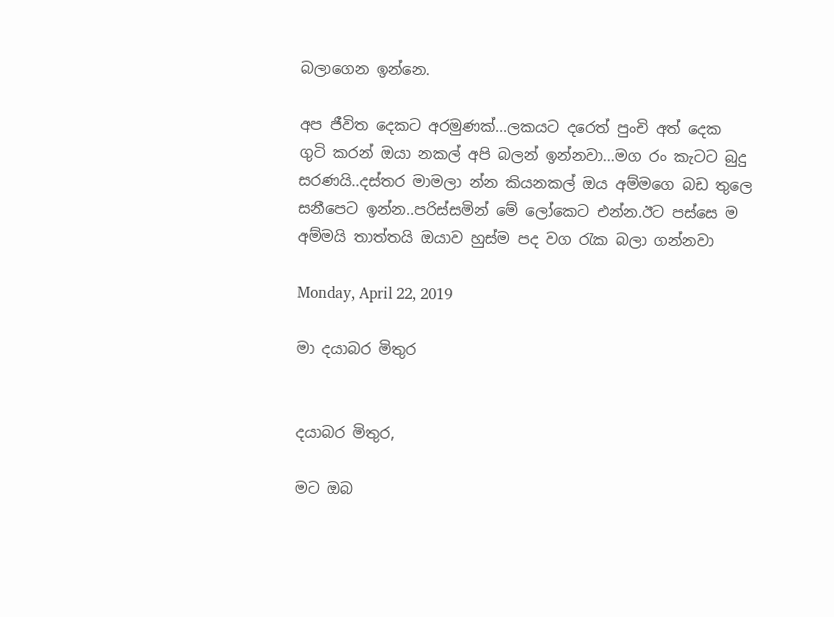බලාගෙන ඉන්නෙ.

අප ජීවිත දෙකට අරමුණක්...ලකයට දරෙත් පුංචි අත් දෙක ගුටි කරන් ඔයා නකල් අපි බලන් ඉන්නවා...මග රං කැටට බුදු සරණයි..දස්තර මාමලා න්න කියනකල් ඔය අම්මගෙ බඩ තුලෙ සනීපෙට ඉන්න..පරිස්සමින් මේ ලෝකෙට එන්න.ඊට පස්සෙ ම අම්මයි තාත්තයි ඔයාව හුස්ම පද වග රැක බලා ගන්නවා

Monday, April 22, 2019

මා දයාබර මිතුර


දයාබර මිතුර,

මට ඔබ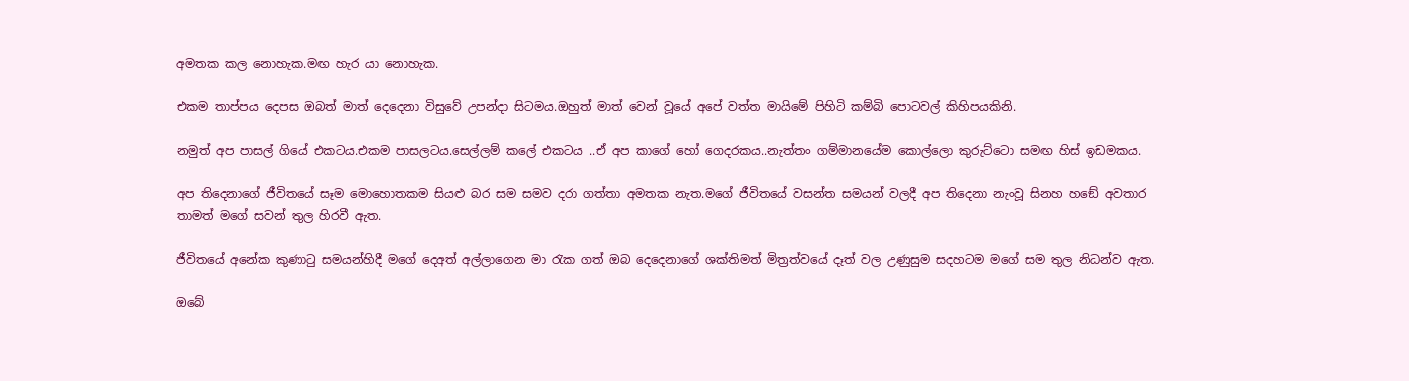අමතක කල නොහැක.මඟ හැර යා නොහැක.

එකම තාප්පය දෙපස ඔබත් මාත් දෙදෙනා විසුවේ උපන්දා සිටමය.ඔහුත් මාත් වෙන් වූයේ අපේ වත්ත මායිමේ පිහිටි කම්බි පොටවල් කිහිපයකිනි.

නමුත් අප පාසල් ගියේ එකටය.එකම පාසලටය.සෙල්ලම් කලේ එකටය ..ඒ අප කාගේ හෝ ගෙදරකය..නැත්තං ගම්මානයේම කොල්ලො කුරුට්ටො සමඟ හිස් ඉඩමකය.

අප තිදෙනාගේ ජීවිතයේ සෑම මොහොතකම සියළු බර සම සමව දරා ගත්තා අමතක නැත.මගේ ජීවිතයේ වසන්ත සමයන් වලදී අප තිදෙනා නැංවූ සිනහ හඞේ අවතාර තාමත් මගේ සවන් තුල හිරවී ඇත.

ජීවිතයේ අනේක කුණාටු සමයන්හිදී මගේ දෙඅත් අල්ලාගෙන මා රැක ගත් ඔබ දෙදෙනාගේ ශක්තිමත් මිත්‍රත්වයේ දෑත් වල උණුසුම සදහටම මගේ සම තුල නිධන්ව ඇත.

ඔබේ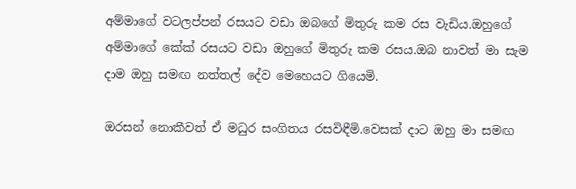අම්මාගේ වටලප්පන් රසයට වඩා ඔබගේ මිතුරු කම රස වැඩිය.ඔහුගේ අම්මාගේ කේක් රසයට වඩා ඔහුගේ මිතුරු කම රසය.ඔබ නාවත් මා සැම දාම ඔහු සමඟ නත්තල් දේව මෙහෙයට ගියෙමි.

ඔරසන් නොකීවත් ඒ මධුර සංගිතය රසවිඳීමි.වෙසක් දාට ඔහු මා සමඟ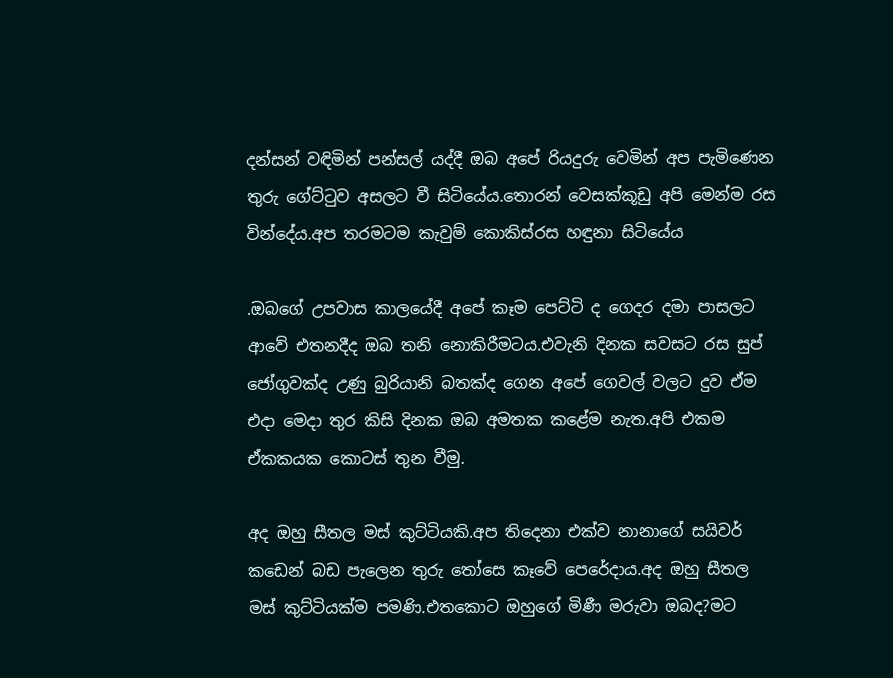දන්සන් වඳිමින් පන්සල් යද්දී ඔබ අපේ රියදුරු වෙමින් අප පැමිණෙන තුරු ගේට්ටුව අසලට වී සිටියේය.තොරන් වෙසක්කූඩු අපි මෙන්ම රස වින්දේය.අප තරමටම කැවුම් කොකිස්රස හඳුනා සිටියේය

.ඔබගේ උපවාස කාලයේදී අපේ කෑම පෙට්ටි ද ගෙදර දමා පාසලට ආවේ එතනදීද ඔබ තනි නොකිරීමටය.එවැනි දිනක සවසට රස සුප් ජෝගුවක්ද උණු බුරියානි බතක්ද ගෙන අපේ ගෙවල් වලට දුව ඒම එදා මෙදා තුර කිසි දිනක ඔබ අමතක කළේම නැත.අපි එකම ඒකකයක කොටස් තුන වීමු.

අද ඔහු සීතල මස් කුට්ටියකි.අප තිදෙනා එක්ව නානාගේ සයිවර් කඩෙන් බඩ පැලෙන තුරු තෝසෙ කෑවේ පෙරේදාය.අද ඔහු සීතල මස් කුට්ටියක්ම පමණි.එතකොට ඔහුගේ මිණී මරුවා ඔබද?මට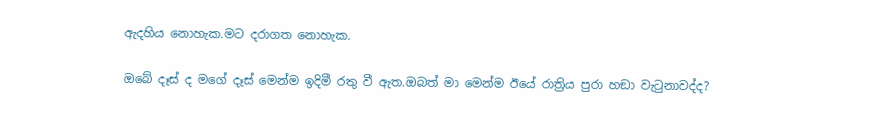ඇදහිය නොහැක.මට දරාගත නොහැක.

ඔබේ දෑස් ද මගේ දෑස් මෙන්ම ඉදිමී රතු වී ඇත.ඔබත් මා මෙන්ම ඊයේ රාත්‍රිය පුරා හඞා වැටුනාවද්ද?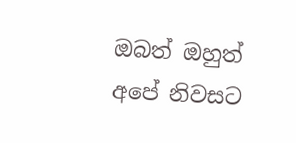ඔබත් ඔහුත් අපේ නිවසට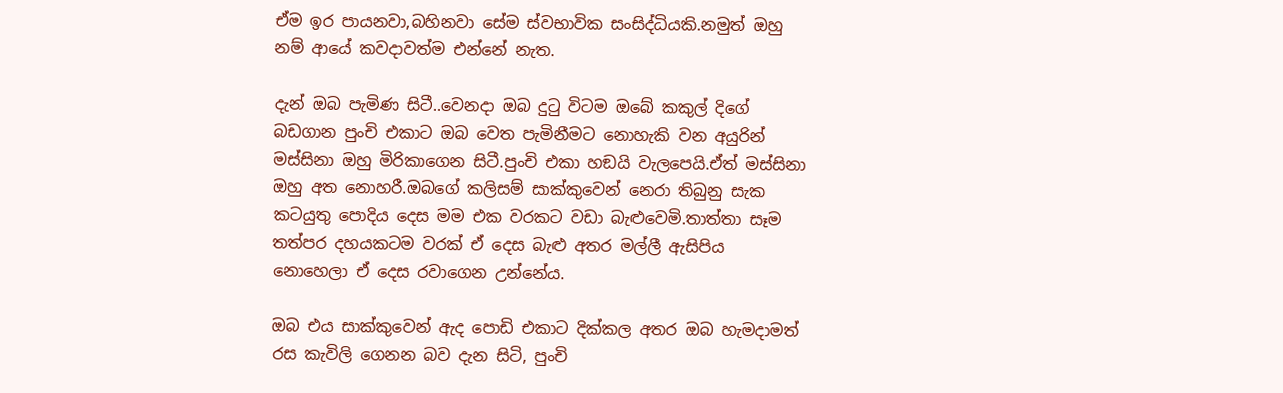ඒම ඉර පායනවා,බහිනවා සේම ස්වභාවික සංසිද්ධියකි.නමුත් ඔහු නම් ආයේ කවදාවත්ම එන්නේ නැත.

දැන් ඔබ පැමිණ සිටී..වෙනදා ඔබ දුටු විටම ඔබේ කකුල් දිගේ බඩගාන පුංචි එකාට ඔබ වෙත පැමිනීමට නොහැකි වන අයුරින් මස්සිනා ඔහු මිරිකාගෙන සිටී.පුංචි එකා හඞයි වැලපෙයි.ඒත් මස්සිනා ඔහු අත නොහරී.ඔබගේ කලිසම් සාක්කුවෙන් නෙරා තිබුනු සැක කටයුතු පොදිය දෙස මම එක වරකට වඩා බැළුවෙමි.තාත්තා සෑම තත්පර දහයකටම වරක් ඒ දෙස බැළු අතර මල්ලී ඇසිපිය නොහෙලා ඒ දෙස රවාගෙන උන්නේය.

ඔබ එය සාක්කුවෙන් ඇද පොඩි එකාට දික්කල අතර ඔබ හැමදාමත් රස කැවිලි ගෙනන බව දැන සිටි, පුංචි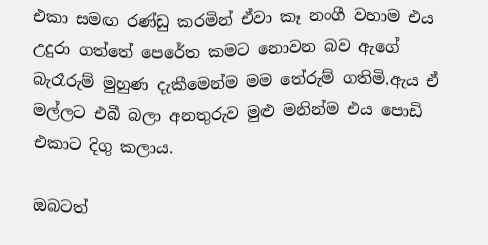එකා සමඟ රණ්ඩු කරමින් ඒවා කෑ නංගී වහාම එය උදුරා ගත්තේ පෙරේත කමට නොවන බව ඇගේ බැරෑරුම් මුහුණ දැකීමෙන්ම මම තේරුම් ගතිමි.ඇය ඒ මල්ලට එබී බලා අනතුරුව මුළු මනින්ම එය පොඩි එකාට දිගු කලාය.

ඔබටත්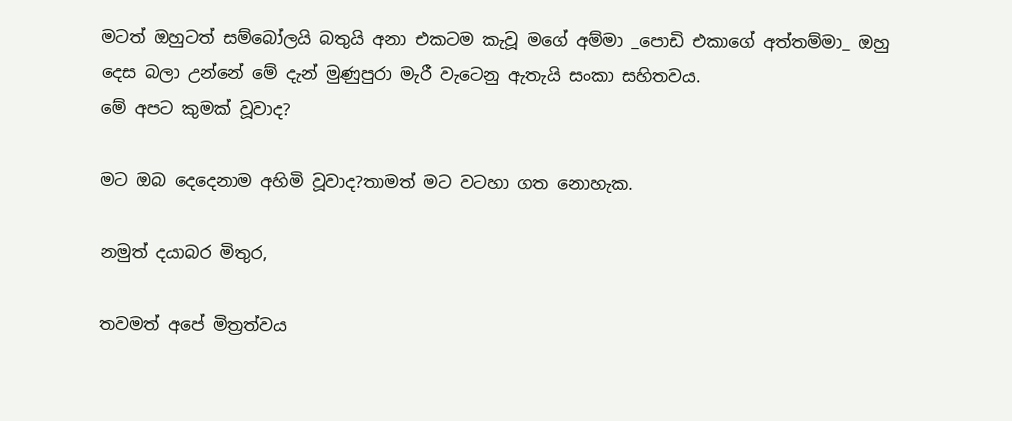මටත් ඔහුටත් සම්බෝලයි බතුයි අනා එකටම කැවූ මගේ අම්මා _පොඩි එකාගේ අත්තම්මා_ ඔහු දෙස බලා උන්නේ මේ දැන් මුණුපුරා මැරී වැටෙනු ඇතැයි සංකා සහිතවය.
මේ අපට කුමක් වූවාද?

මට ඔබ දෙදෙනාම අහිමි වූවාද?තාමත් මට වටහා ගත නොහැක.

නමුත් දයාබර මිතුර,

තවමත් අපේ මිත්‍රත්වය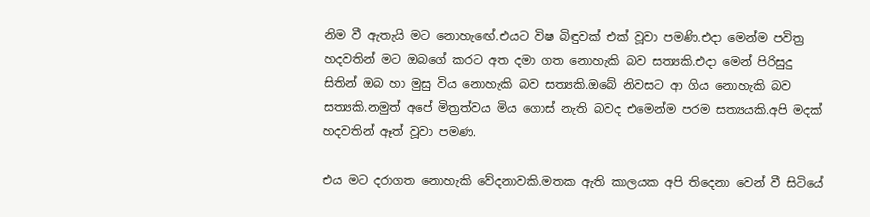නිම වී ඇතැයි මට නොහැඟේ.එයට විෂ බිඳුවක් එක් වූවා පමණි.එදා මෙන්ම පවිත්‍ර හදවතින් මට ඔබගේ කරට අත දමා ගත නොහැකි බව සත්‍යකි.එදා මෙන් පිරිසුදු සිතින් ඔබ හා මුසු විය නොහැකි බව සත්‍යකි.ඔබේ නිවසට ආ ගිය නොහැකි බව සත්‍යකි.නමුත් අපේ මිත්‍රත්වය මිය ගොස් නැති බවද එමෙන්ම පරම සත්‍යයකි.අපි මදක් හදවතින් ඈත් වූවා පමණ.

එය මට දරාගත නොහැකි වේදනාවකි.මතක ඇති කාලයක අපි තිදෙනා වෙන් වී සිටියේ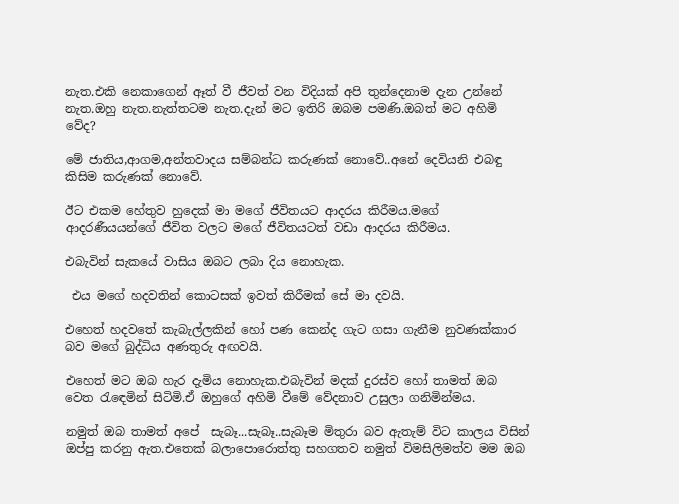නැත.එකි නෙකාගෙන් ඈත් වී ජීවත් වන විදියක් අපි තුන්දෙනාම දැන උන්නේ නැත.ඔහු නැත.නැත්තටම නැත.දැන් මට ඉතිරි ඔබම පමණි.ඔබත් මට අහිමි වේද?

මේ ජාතිය,ආගම,අන්තවාදය සම්බන්ධ කරුණක් නොවේ..අනේ දෙවියනි එබඳු කිසිම කරුණක් නොවේ.

ඊට එකම හේතුව හුදෙක් මා මගේ ජීවිතයට ආදරය කිරීමය.මගේ ආදරණීයයන්ගේ ජීවිත වලට මගේ ජීවිතයටත් වඩා ආදරය කිරීමය.

එබැවින් සැකයේ වාසිය ඔබට ලබා දිය නොහැක.

 එය මගේ හදවතින් කොටසක් ඉවත් කිරීමක් සේ මා දවයි.

එහෙත් හදවතේ කැබැල්ලකින් හෝ පණ කෙන්ද ගැට ගසා ගැනීම නුවණක්කාර බව මගේ බුද්ධිය අණතුරු අඟවයි.

එහෙත් මට ඔබ හැර දැමිය නොහැක.එබැවින් මදක් දුරස්ව හෝ තාමත් ඔබ වෙත රැඳෙමින් සිටිමි.ඒ ඔහුගේ අහිමි වීමේ වේදනාව උසුලා ගනිමින්මය.

නමුත් ඔබ තාමත් අපේ  සැබෑ...සැබෑ..සැබෑම මිතුරා බව ඇතැම් විට කාලය විසින් ඔප්පු කරනු ඇත.එතෙක් බලාපොරොත්තු සහගතව නමුත් විමසිලිමත්ව මම ඔබ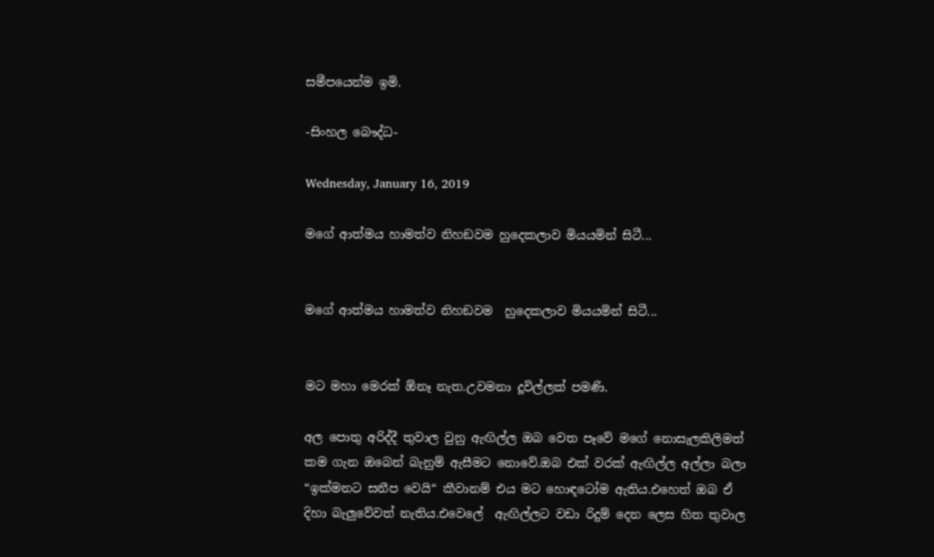සමීපයෙන්ම ඉමි.

-සිංහල බෞද්ධ-

Wednesday, January 16, 2019

මගේ ආත්මය හාමත්ව නිහඞවම හුදෙකලාව මියයමින් සිටී...


මගේ ආත්මය හාමත්ව නිහඞවම  හුදෙකලාව මියයමින් සිටී...


මට මහා මෙරක් ඕනෑ නැත.උවමනා දූවිල්ලක් පමණි.

අල පොතු අරිද්දී තුවාල වුනු ඇඟිල්ල ඔබ වෙත පෑවේ මගේ නොසැලකිලිමත් කම ගැන ඔබෙන් බැනුම් ඇසීමට නොවේ.ඔබ එක් වරක් ඇඟිල්ල අල්ලා බලා “ඉක්මනට සනීප වෙයි“ කීවානම් එය මට හොඳටෝම ඇතිය.එහෙත් ඔබ ඒ දිහා බැලුවේවත් නැතිය.එවෙලේ  ඇඟිල්ලට වඩා රිදුම් දෙන ලෙස හිත තුවාල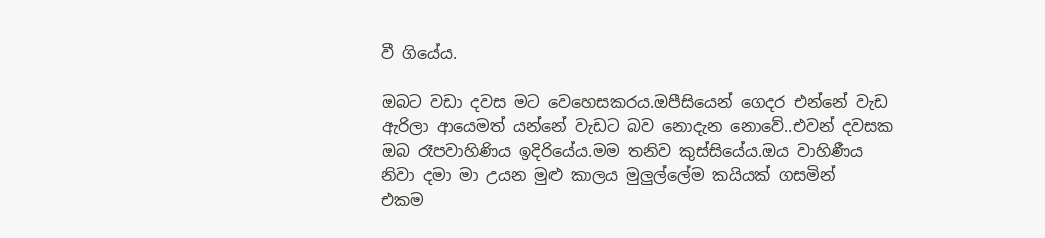වී ගියේය.

ඔබට වඩා දවස මට වෙහෙසකරය.ඔපීසියෙන් ගෙදර එන්නේ වැඩ ඇරිලා ආයෙමත් යන්නේ වැඩට බව නොදැන නොවේ..එවන් දවසක ඔබ රෑපවාහිණිය ඉදිරියේය.මම තනිව කුස්සියේය.ඔය වාහිණීය නිවා දමා මා උයන මුළු කාලය මුලුල්ලේම කයියක් ගසමින්  එකම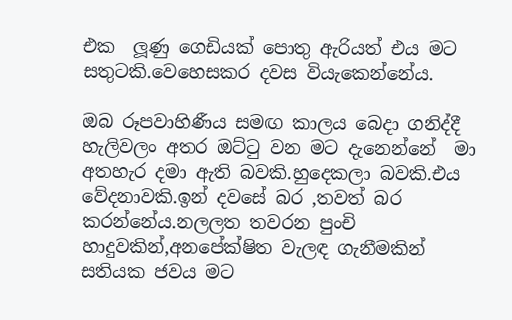එක  ලූණු ගෙඩියක් පොතු ඇරියත් එය මට සතුටකි.වෙහෙසකර දවස වියැකෙන්නේය.

ඔබ රූපවාහිණීය සමඟ කාලය බෙදා ගනිද්දී හැලිවලං අතර ඔට්ටු වන මට දැනෙන්නේ  මා අතහැර දමා ඇති බවකි.හුදෙකලා බවකි.එය වේදනාවකි.ඉන් දවසේ බර ,තවත් බර කරන්නේය.නලලත තවරන පුංචි හාදුවකින්,අනපේක්ෂිත වැලඳ ගැනීමකින් සතියක ජවය මට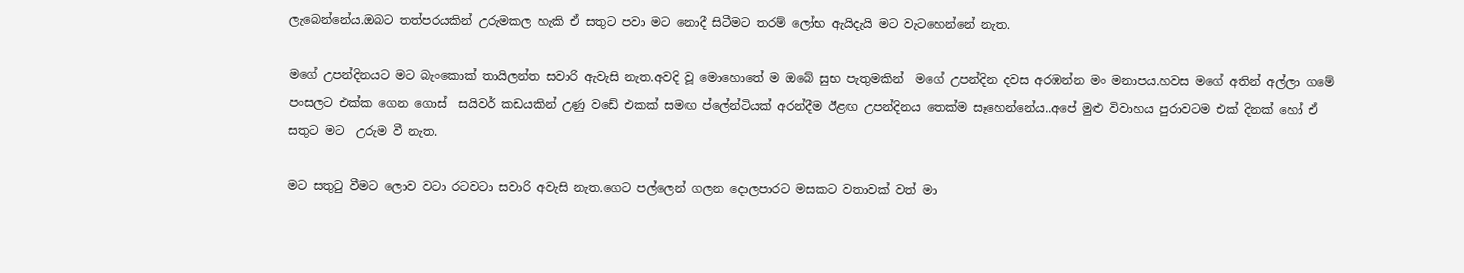ලැබෙන්නේය.ඔබට තත්පරයකින් උරුමකල හැකි ඒ සතුට පවා මට නොදී සිටීමට තරම් ලෝභ ඇයිදැයි මට වැටහෙන්නේ නැත.

මගේ උපන්දිනයට මට බැංකොක් තායිලන්ත සවාරි ඇවැසි නැත.අවදි වූ මොහොතේ ම ඔබේ සුභ පැතුමකින්  මගේ උපන්දින දවස අරඹන්න මං මනාපය.හවස මගේ අතින් අල්ලා ගමේ පංසලට එක්ක ගෙන ගොස්  සයිවර් කඩයකින් උණු වඩේ එකක් සමඟ ප්ලේන්ටියක් අරන්දීම ඊළඟ උපන්දිනය තෙක්ම සෑහෙන්නේය..අපේ මුළු විවාහය පුරාවටම එක් දිනක් හෝ ඒ සතුට මට  උරුම වී නැත.

මට සතුටු වීමට ලොව වටා රටවටා සවාරි අවැසි නැත.ගෙට පල්ලෙන් ගලන දොලපාරට මසකට වතාවක් වත් මා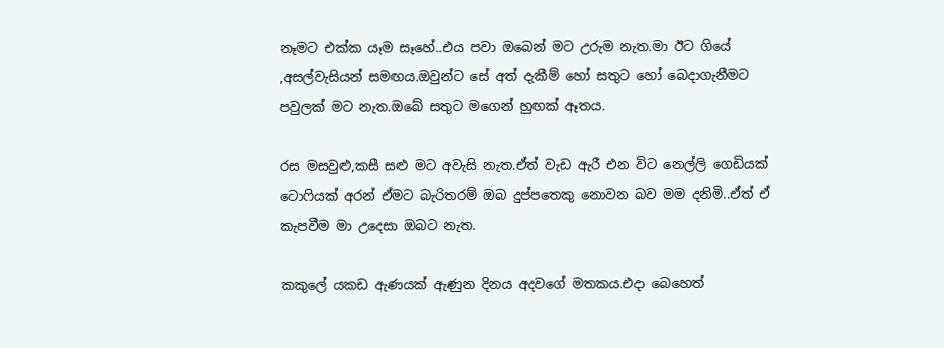නෑමට එක්ක යෑම සෑහේ..එය පවා ඔබෙන් මට උරුම නැත.මා ඊට ගියේ ,අසල්වැසියන් සමඟය.ඔවුන්ට සේ අත් දැකීම් හෝ සතුට හෝ බෙදාගැනීමට පවුලක් මට නැත.ඔබේ සතුට මගෙන් හුඟක් ඈතය.

රස මසවුළු,කසී සළු මට අවැසි නැත.ඒත් වැඩ ඇරී එන විට නෙල්ලි ගෙඩියක් ටොෆියක් අරන් ඒමට බැරිතරම් ඔබ දුප්පතෙකු නොවන බව මම දනිමි..ඒත් ඒ කැපවීම මා උදෙසා ඔබට නැත.

කකුලේ යකඩ ඇණයක් ඇණුන දිනය අදවගේ මතකය.එදා බෙහෙත්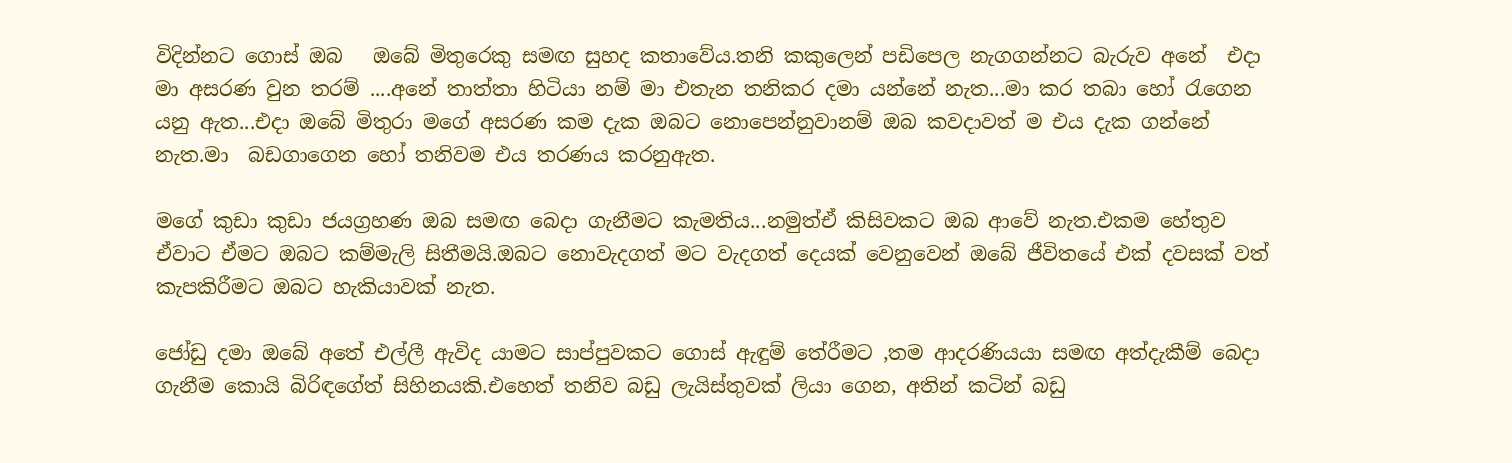විදින්නට ගොස් ඔබ   ඔබේ මිතුරෙකු සමඟ සුහද කතාවේය.තනි කකුලෙන් පඩිපෙල නැගගන්නට බැරුව අනේ  එදා මා අසරණ වුන තරම් ....අනේ තාත්තා හිටියා නම් මා එතැන තනිකර දමා යන්නේ නැත...මා කර තබා හෝ රැගෙන යනු ඇත...එදා ඔබේ මිතුරා මගේ අසරණ කම දැක ඔබට නොපෙන්නුවානම් ඔබ කවදාවත් ම එය දැක ගන්නේ නැත.මා  බඩගාගෙන හෝ තනිවම එය තරණය කරනුඇත.

මගේ කුඩා කුඩා ජයග්‍රහණ ඔබ සමඟ බෙදා ගැනීමට කැමතිය...නමුත්ඒ කිසිවකට ඔබ ආවේ නැත.එකම හේතුව ඒවාට ඒමට ඔබට කම්මැලි සිතීමයි.ඔබට නොවැදගත් මට වැදගත් දෙයක් වෙනුවෙන් ඔබේ ජීවිතයේ එක් දවසක් වත් කැපකිරීමට ඔබට හැකියාවක් නැත.

ජෝඩු දමා ඔබේ අතේ එල්ලී ඇවිද යාමට සාප්පුවකට ගොස් ඇඳුම් තේරීමට ,තම ආදරණියයා සමඟ අත්දැකීම් බෙදා ගැනීම කොයි බිරිඳගේත් සිහිනයකි.එහෙත් තනිව බඩු ලැයිස්තුවක් ලියා ගෙන, අතින් කටින් බඩු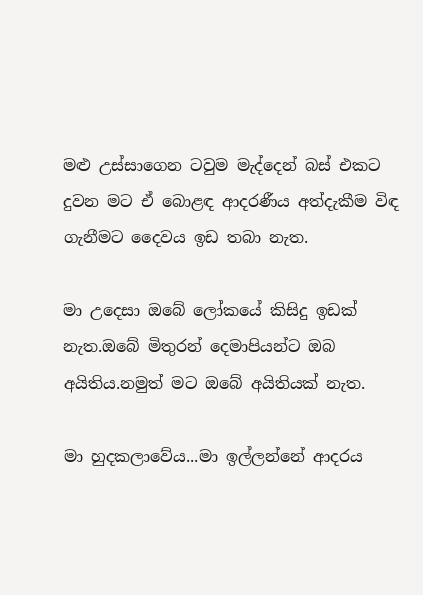මළු උස්සාගෙන ටවුම මැද්දෙන් බස් එකට දුවන මට ඒ බොළඳ ආදරණීය අත්දැකීම විඳ ගැනීමට දෛවය ඉඩ තබා නැත.

මා උදෙසා ඔබේ ලෝකයේ කිසිදු ඉඩක් නැත.ඔබේ මිතුරන් දෙමාපියන්ට ඔබ අයිතිය.නමුත් මට ඔබේ අයිතියක් නැත.

මා හුදකලාවේය...මා ඉල්ලන්නේ ආදරය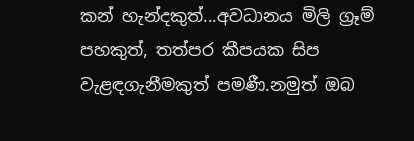කන් හැන්දකුත්...අවධානය මිලි ග්‍රෑම් පහකුත්, තත්පර කීපයක සිප වැළඳගැනීමකුත් පමණී.නමුත් ඔබ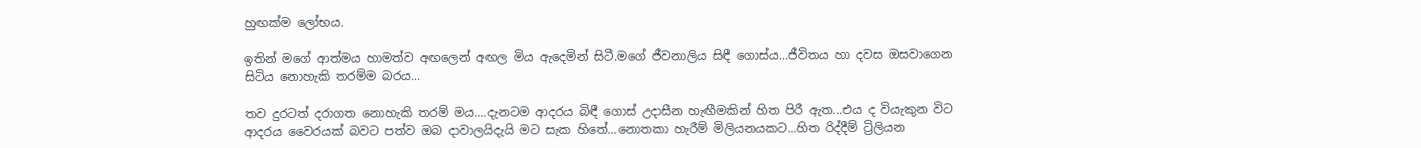හුඟක්ම ලෝභය.

ඉතින් මගේ ආත්මය හාමත්ව අඟලෙන් අඟල මිය ඇදෙමින් සිටී.මගේ ජීවනාලිය සිඳී ගොස්ය...ජීවිතය හා දවස ඔසවාගෙන සිටිය නොහැකි තරම්ම බරය...

තව දුරටත් දරාගත නොහැකි තරම් මය....දැනටම ආදරය බිඳී ගොස් උදාසීන හැඟීමකින් හිත පිරී ඇත...එය ද වියැකුන විට ආදරය වෛරයක් බවට පත්ව ඔබ දාවාලයිදැයි මට සැක හිතේ...නොතකා හැරීම් මිලියනයකට...හිත රිද්දීම් ට්‍රිලියන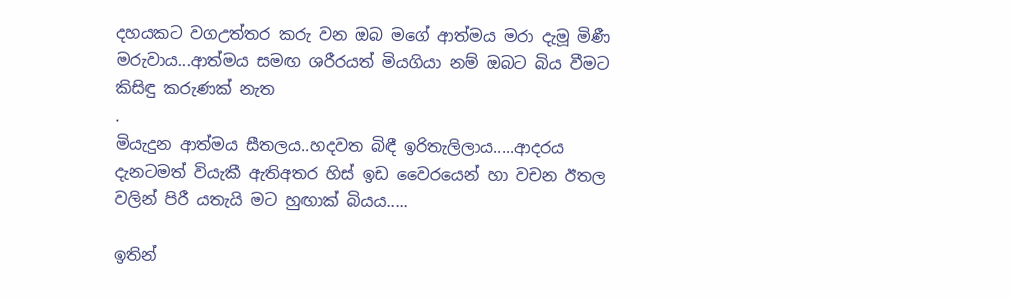දහයකට වගඋත්තර කරු වන ඔබ මගේ ආත්මය මරා දැමූ මිණී මරුවාය...ආත්මය සමඟ ශරීරයත් මියගියා නම් ඔබට බිය වීමට කිසිඳු කරුණක් නැත
.
මියැදුන ආත්මය සීතලය..හදවත බිඳී ඉරිතැලිලාය.....ආදරය දැනටමත් වියැකී ඇතිඅතර හිස් ඉඩ වෛරයෙන් හා වචන ඊතල වලින් පිරී යතැයි මට හුඟාක් බියය.....

ඉතින්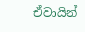ඒවායින්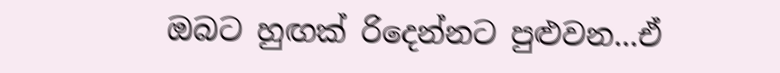ඔබට හුඟක් රිදෙන්නට පුළුවන...ඒ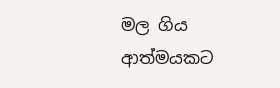මල ගිය ආත්මයකට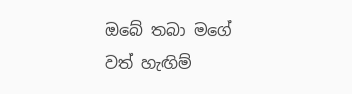ඔබේ තබා මගේ වත් හැඟිම්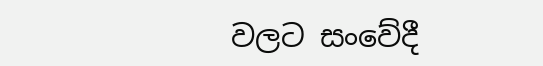වලට සංවේදී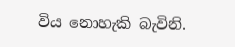විය නොහැකි බැවිනි.